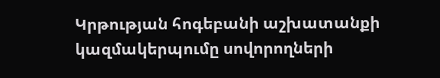Կրթության հոգեբանի աշխատանքի կազմակերպումը սովորողների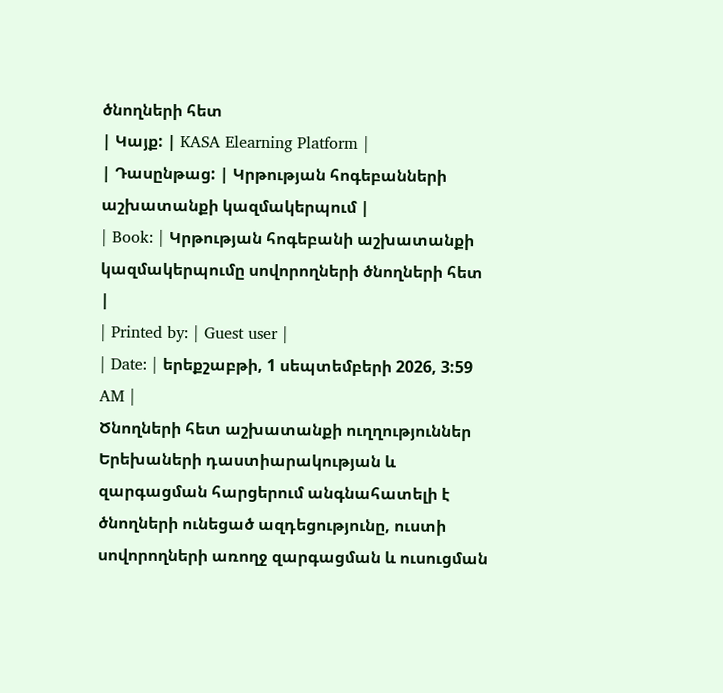ծնողների հետ
| Կայք: | KASA Elearning Platform |
| Դասընթաց: | Կրթության հոգեբանների աշխատանքի կազմակերպում |
| Book: | Կրթության հոգեբանի աշխատանքի կազմակերպումը սովորողների ծնողների հետ |
| Printed by: | Guest user |
| Date: | երեքշաբթի, 1 սեպտեմբերի 2026, 3:59 AM |
Ծնողների հետ աշխատանքի ուղղություններ
Երեխաների դաստիարակության և զարգացման հարցերում անգնահատելի է ծնողների ունեցած ազդեցությունը, ուստի սովորողների առողջ զարգացման և ուսուցման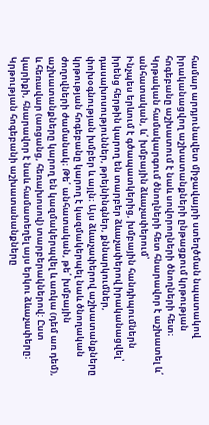համար արդյունավետ միջավայրի ստեղծման նպատակով իրականացվող աշխատանքների ընթացքում կրթության հոգեբանը աշխատում է նաև սովորողների ծնողների հետ։
Կրթական համակարգում ծնողների հետ հնարավոր է աշխատել և՛ անհատական, և՛ խմբային ձևաչափերում՝
Ինչպես երևում է գծապատկերից, խմբային հանդիպումներն իրենց հերթին կարող են տարբեր ձևաչափերով իրականացվել՝ դասախոսություններ, թրեյնինգներ, քննարկումներ, փոխօգնության խմբեր և այլն։ Այս ձևաչափերով աշխատանքները կրթության հոգեբանը կարող է կազմակերպել նաև ծնողական ժողովների ժամանակ։ Թե՛ անհատական, թե՛ խմբային աշխատանքները կարող են կազմակերպվել և առկա (դեմ առ դեմ), և հեռավար (առցանց, հեռախոսով) տարբերակներով: Ըստ կարիքի, հնարավոր է նաև համատեղել այս երկու ձևաչափերը։
Կրթության հոգեբանի աշխատանանքները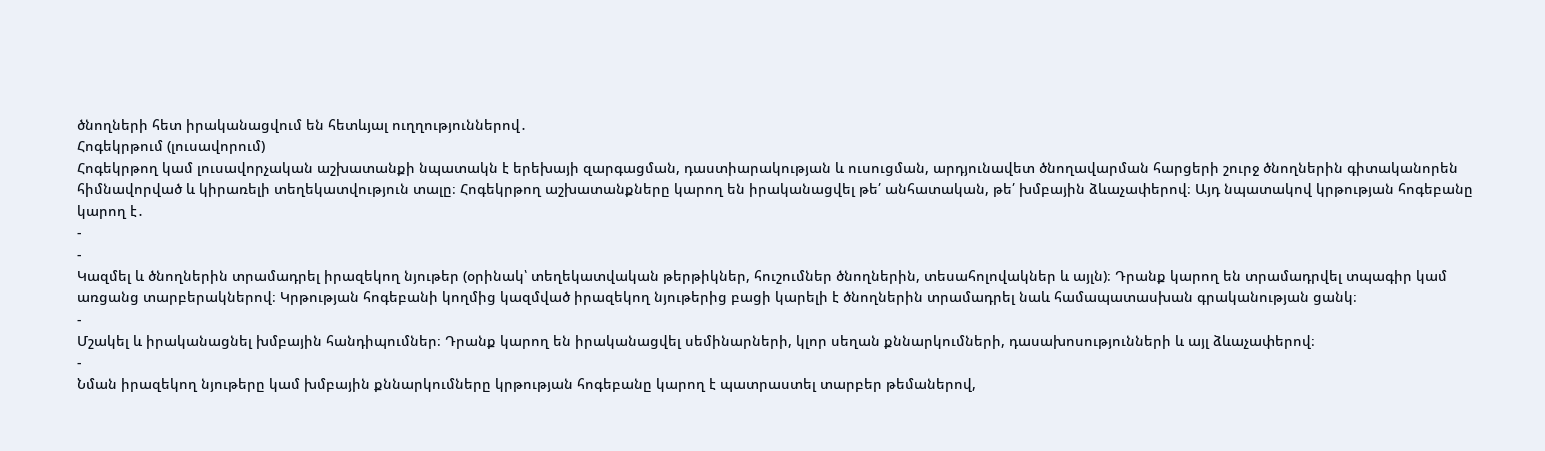ծնողների հետ իրականացվում են հետևյալ ուղղություններով․
Հոգեկրթում (լուսավորում)
Հոգեկրթող կամ լուսավորչական աշխատանքի նպատակն է երեխայի զարգացման, դաստիարակության և ուսուցման, արդյունավետ ծնողավարման հարցերի շուրջ ծնողներին գիտականորեն հիմնավորված և կիրառելի տեղեկատվություն տալը։ Հոգեկրթող աշխատանքները կարող են իրականացվել թե՛ անհատական, թե՛ խմբային ձևաչափերով։ Այդ նպատակով կրթության հոգեբանը կարող է․
-
-
Կազմել և ծնողներին տրամադրել իրազեկող նյութեր (օրինակ՝ տեղեկատվական թերթիկներ, հուշումներ ծնողներին, տեսահոլովակներ և այլն)։ Դրանք կարող են տրամադրվել տպագիր կամ առցանց տարբերակներով։ Կրթության հոգեբանի կողմից կազմված իրազեկող նյութերից բացի կարելի է ծնողներին տրամադրել նաև համապատասխան գրականության ցանկ։
-
Մշակել և իրականացնել խմբային հանդիպումներ։ Դրանք կարող են իրականացվել սեմինարների, կլոր սեղան քննարկումների, դասախոսությունների և այլ ձևաչափերով։
-
Նման իրազեկող նյութերը կամ խմբային քննարկումները կրթության հոգեբանը կարող է պատրաստել տարբեր թեմաներով,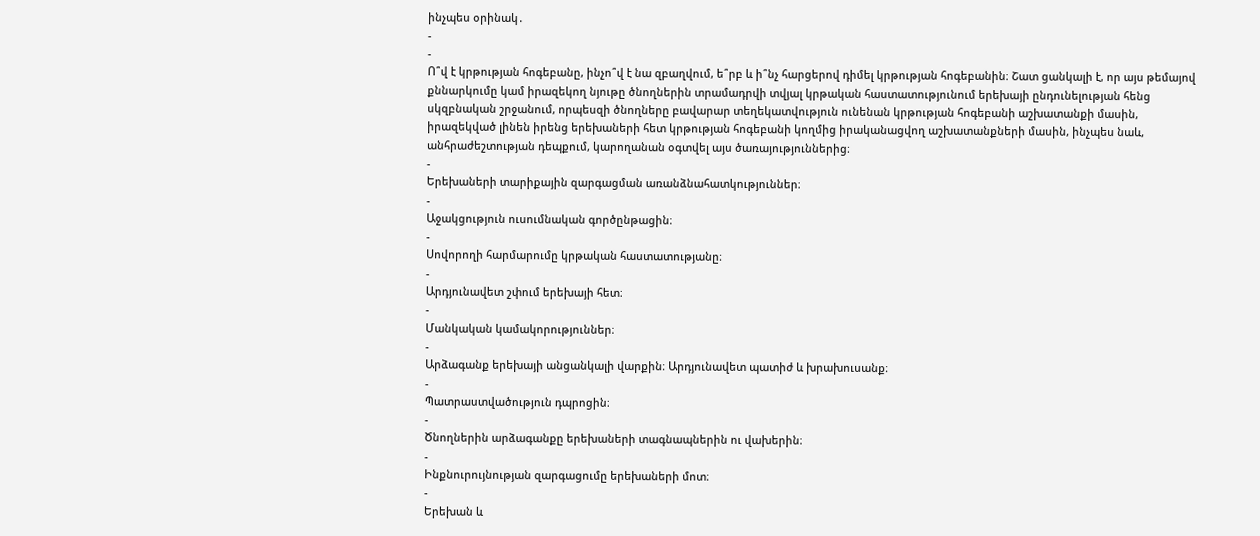ինչպես օրինակ․
-
-
Ո՞վ է կրթության հոգեբանը, ինչո՞վ է նա զբաղվում, ե՞րբ և ի՞նչ հարցերով դիմել կրթության հոգեբանին։ Շատ ցանկալի է, որ այս թեմայով քննարկումը կամ իրազեկող նյութը ծնողներին տրամադրվի տվյալ կրթական հաստատությունում երեխայի ընդունելության հենց սկզբնական շրջանում, որպեսզի ծնողները բավարար տեղեկատվություն ունենան կրթության հոգեբանի աշխատանքի մասին, իրազեկված լինեն իրենց երեխաների հետ կրթության հոգեբանի կողմից իրականացվող աշխատանքների մասին, ինչպես նաև, անհրաժեշտության դեպքում, կարողանան օգտվել այս ծառայություններից։
-
Երեխաների տարիքային զարգացման առանձնահատկություններ։
-
Աջակցություն ուսումնական գործընթացին։
-
Սովորողի հարմարումը կրթական հաստատությանը։
-
Արդյունավետ շփում երեխայի հետ։
-
Մանկական կամակորություններ։
-
Արձագանք երեխայի անցանկալի վարքին։ Արդյունավետ պատիժ և խրախուսանք։
-
Պատրաստվածություն դպրոցին։
-
Ծնողներին արձագանքը երեխաների տագնապներին ու վախերին։
-
Ինքնուրույնության զարգացումը երեխաների մոտ։
-
Երեխան և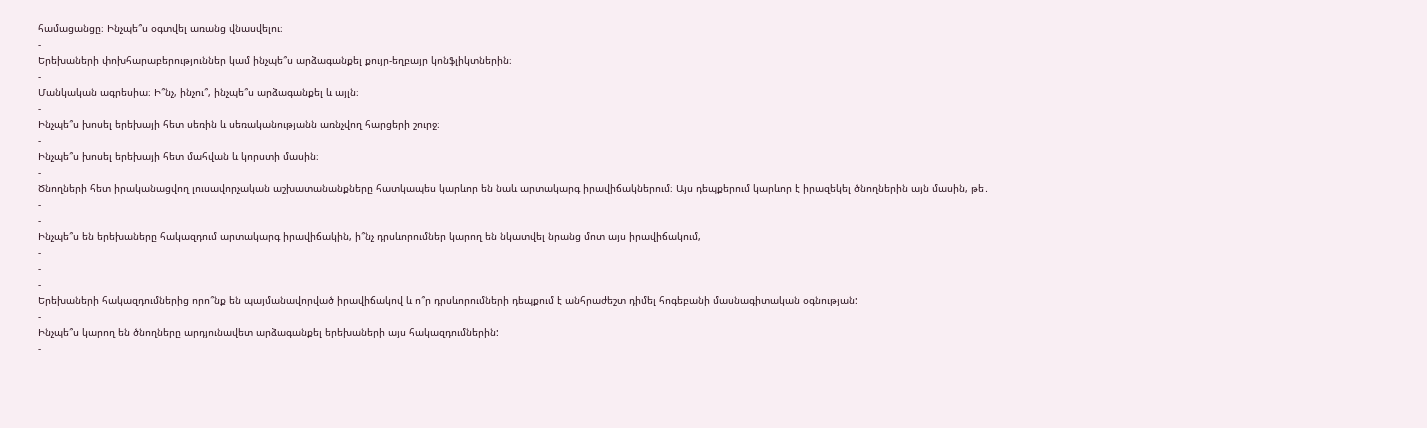համացանցը։ Ինչպե՞ս օգտվել առանց վնասվելու։
-
Երեխաների փոխհարաբերություններ կամ ինչպե՞ս արձագանքել քույր-եղբայր կոնֆլիկտներին։
-
Մանկական ագրեսիա։ Ի՞նչ, ինչու՞, ինչպե՞ս արձագանքել և այլն։
-
Ինչպե՞ս խոսել երեխայի հետ սեռին և սեռականությանն առնչվող հարցերի շուրջ։
-
Ինչպե՞ս խոսել երեխայի հետ մահվան և կորստի մասին։
-
Ծնողների հետ իրականացվող լուսավորչական աշխատանանքները հատկապես կարևոր են նաև արտակարգ իրավիճակներում։ Այս դեպքերում կարևոր է իրազեկել ծնողներին այն մասին, թե․
-
-
Ինչպե՞ս են երեխաները հակազդում արտակարգ իրավիճակին, ի՞նչ դրսևորումներ կարող են նկատվել նրանց մոտ այս իրավիճակում,
-
-
-
Երեխաների հակազդումներից որո՞նք են պայմանավորված իրավիճակով և ո՞ր դրսևորումների դեպքում է անհրաժեշտ դիմել հոգեբանի մասնագիտական օգնության:
-
Ինչպե՞ս կարող են ծնողները արդյունավետ արձագանքել երեխաների այս հակազդումներին:
-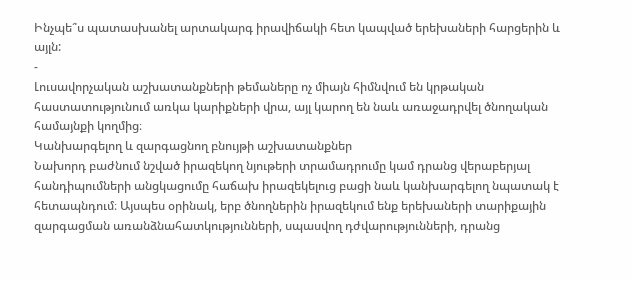Ինչպե՞ս պատասխանել արտակարգ իրավիճակի հետ կապված երեխաների հարցերին և այլն:
-
Լուսավորչական աշխատանքների թեմաները ոչ միայն հիմնվում են կրթական հաստատությունում առկա կարիքների վրա, այլ կարող են նաև առաջադրվել ծնողական համայնքի կողմից։
Կանխարգելող և զարգացնող բնույթի աշխատանքներ
Նախորդ բաժնում նշված իրազեկող նյութերի տրամադրումը կամ դրանց վերաբերյալ հանդիպումների անցկացումը հաճախ իրազեկելուց բացի նաև կանխարգելող նպատակ է հետապնդում։ Այսպես օրինակ, երբ ծնողներին իրազեկում ենք երեխաների տարիքային զարգացման առանձնահատկությունների, սպասվող դժվարությունների, դրանց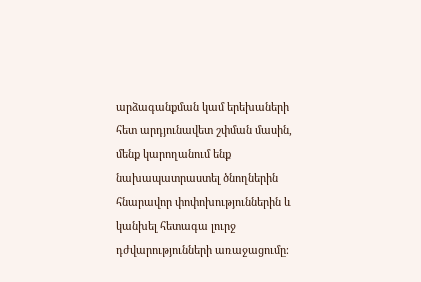արձագանքման կամ երեխաների հետ արդյունավետ շփման մասին, մենք կարողանում ենք նախապատրաստել ծնողներին հնարավոր փոփոխություններին և կանխել հետագա լուրջ դժվարությունների առաջացումը։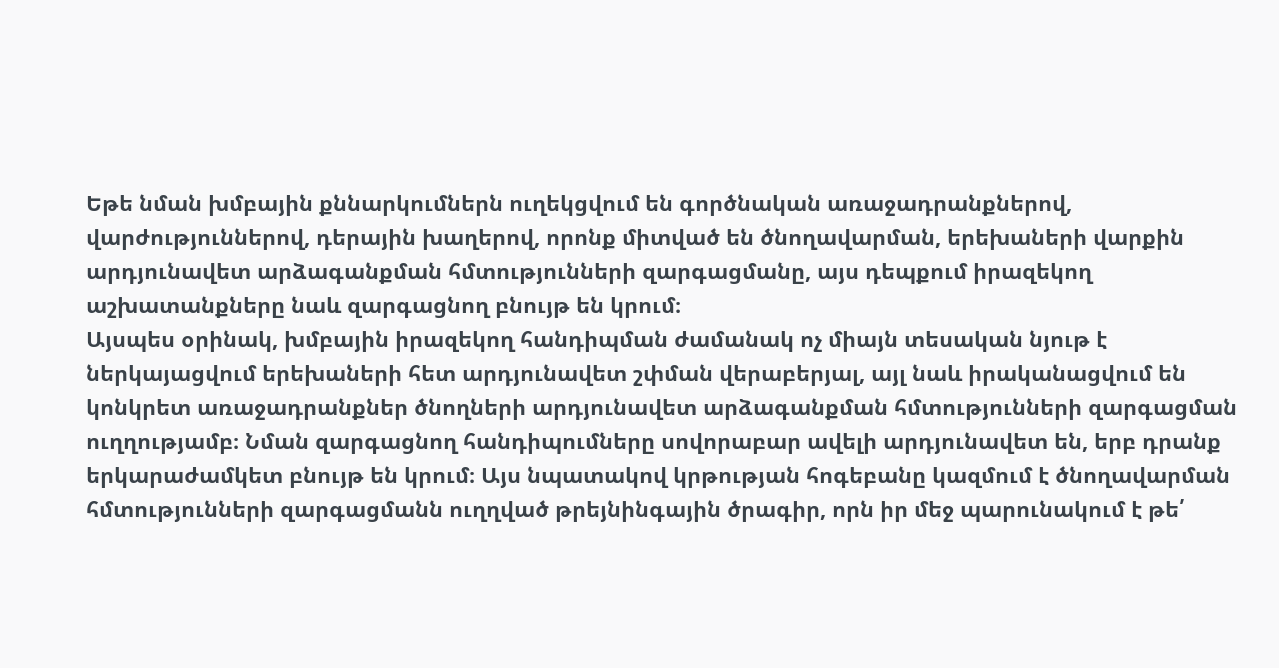Եթե նման խմբային քննարկումներն ուղեկցվում են գործնական առաջադրանքներով, վարժություններով, դերային խաղերով, որոնք միտված են ծնողավարման, երեխաների վարքին արդյունավետ արձագանքման հմտությունների զարգացմանը, այս դեպքում իրազեկող աշխատանքները նաև զարգացնող բնույթ են կրում։
Այսպես օրինակ, խմբային իրազեկող հանդիպման ժամանակ ոչ միայն տեսական նյութ է ներկայացվում երեխաների հետ արդյունավետ շփման վերաբերյալ, այլ նաև իրականացվում են կոնկրետ առաջադրանքներ ծնողների արդյունավետ արձագանքման հմտությունների զարգացման ուղղությամբ։ Նման զարգացնող հանդիպումները սովորաբար ավելի արդյունավետ են, երբ դրանք երկարաժամկետ բնույթ են կրում։ Այս նպատակով կրթության հոգեբանը կազմում է ծնողավարման հմտությունների զարգացմանն ուղղված թրեյնինգային ծրագիր, որն իր մեջ պարունակում է թե՛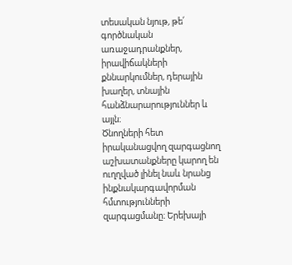տեսական նյութ, թե՛ գործնական առաջադրանքներ, իրավիճակների քննարկումներ, դերային խաղեր, տնային հանձնարարություններ և այլն։
Ծնողների հետ իրականացվող զարգացնող աշխատանքները կարող են ուղղված լինել նաև նրանց ինքնակարգավորման հմտությունների զարգացմանը։ Երեխայի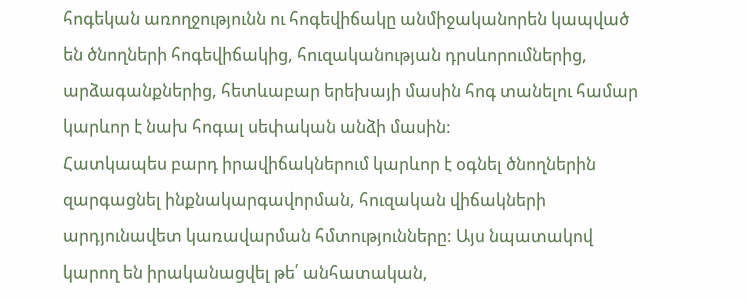հոգեկան առողջությունն ու հոգեվիճակը անմիջականորեն կապված են ծնողների հոգեվիճակից, հուզականության դրսևորումներից, արձագանքներից, հետևաբար երեխայի մասին հոգ տանելու համար կարևոր է նախ հոգալ սեփական անձի մասին:
Հատկապես բարդ իրավիճակներում կարևոր է օգնել ծնողներին զարգացնել ինքնակարգավորման, հուզական վիճակների արդյունավետ կառավարման հմտությունները: Այս նպատակով կարող են իրականացվել թե՛ անհատական,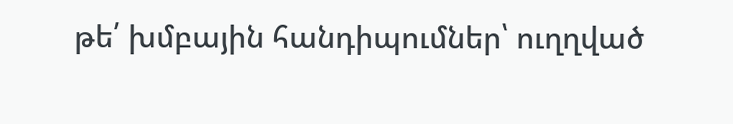թե՛ խմբային հանդիպումներ՝ ուղղված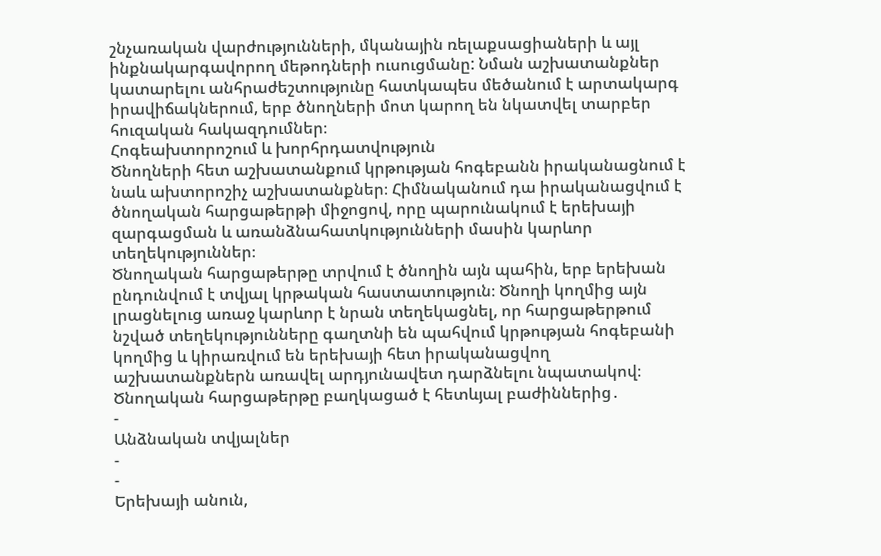շնչառական վարժությունների, մկանային ռելաքսացիաների և այլ ինքնակարգավորող մեթոդների ուսուցմանը: Նման աշխատանքներ կատարելու անհրաժեշտությունը հատկապես մեծանում է արտակարգ իրավիճակներում, երբ ծնողների մոտ կարող են նկատվել տարբեր հուզական հակազդումներ։
Հոգեախտորոշում և խորհրդատվություն
Ծնողների հետ աշխատանքում կրթության հոգեբանն իրականացնում է նաև ախտորոշիչ աշխատանքներ։ Հիմնականում դա իրականացվում է ծնողական հարցաթերթի միջոցով, որը պարունակում է երեխայի զարգացման և առանձնահատկությունների մասին կարևոր տեղեկություններ։
Ծնողական հարցաթերթը տրվում է ծնողին այն պահին, երբ երեխան ընդունվում է տվյալ կրթական հաստատություն։ Ծնողի կողմից այն լրացնելուց առաջ կարևոր է նրան տեղեկացնել, որ հարցաթերթում նշված տեղեկությունները գաղտնի են պահվում կրթության հոգեբանի կողմից և կիրառվում են երեխայի հետ իրականացվող աշխատանքներն առավել արդյունավետ դարձնելու նպատակով։
Ծնողական հարցաթերթը բաղկացած է հետևյալ բաժիններից․
-
Անձնական տվյալներ
-
-
Երեխայի անուն,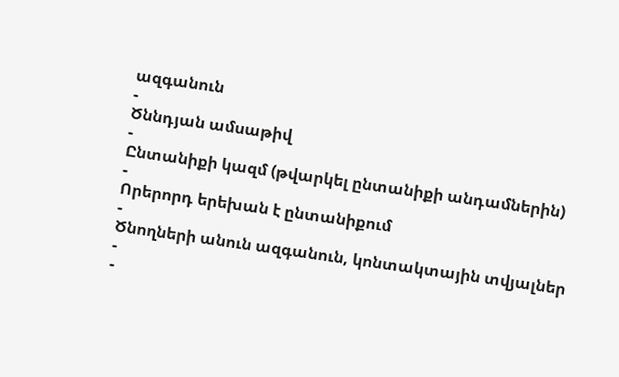ազգանուն
-
Ծննդյան ամսաթիվ
-
Ընտանիքի կազմ (թվարկել ընտանիքի անդամներին)
-
Որերորդ երեխան է ընտանիքում
-
Ծնողների անուն ազգանուն, կոնտակտային տվյալներ
-
-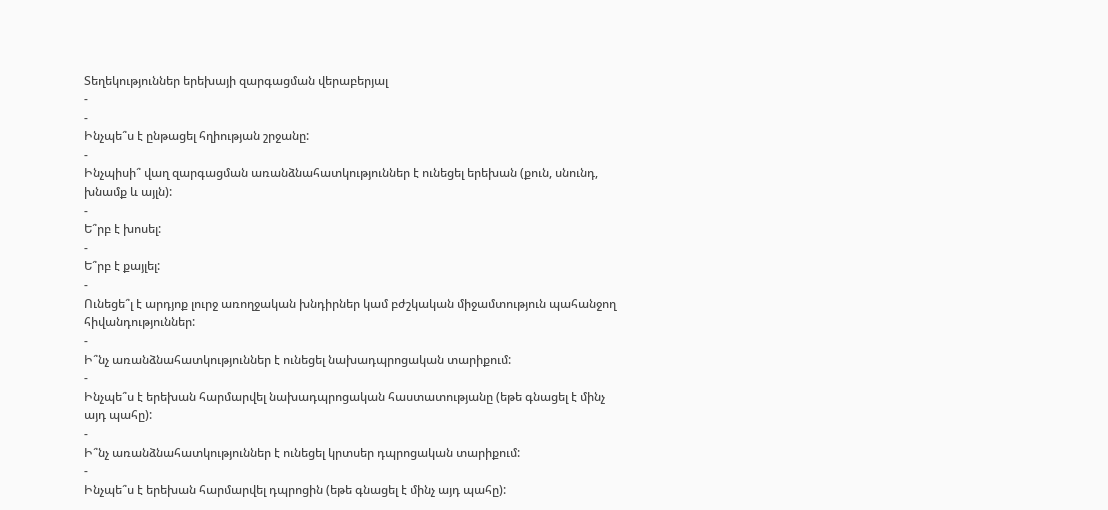Տեղեկություններ երեխայի զարգացման վերաբերյալ
-
-
Ինչպե՞ս է ընթացել հղիության շրջանը:
-
Ինչպիսի՞ վաղ զարգացման առանձնահատկություններ է ունեցել երեխան (քուն, սնունդ, խնամք և այլն):
-
Ե՞րբ է խոսել:
-
Ե՞րբ է քայլել:
-
Ունեցե՞լ է արդյոք լուրջ առողջական խնդիրներ կամ բժշկական միջամտություն պահանջող հիվանդություններ:
-
Ի՞նչ առանձնահատկություններ է ունեցել նախադպրոցական տարիքում:
-
Ինչպե՞ս է երեխան հարմարվել նախադպրոցական հաստատությանը (եթե գնացել է մինչ այդ պահը):
-
Ի՞նչ առանձնահատկություններ է ունեցել կրտսեր դպրոցական տարիքում:
-
Ինչպե՞ս է երեխան հարմարվել դպրոցին (եթե գնացել է մինչ այդ պահը):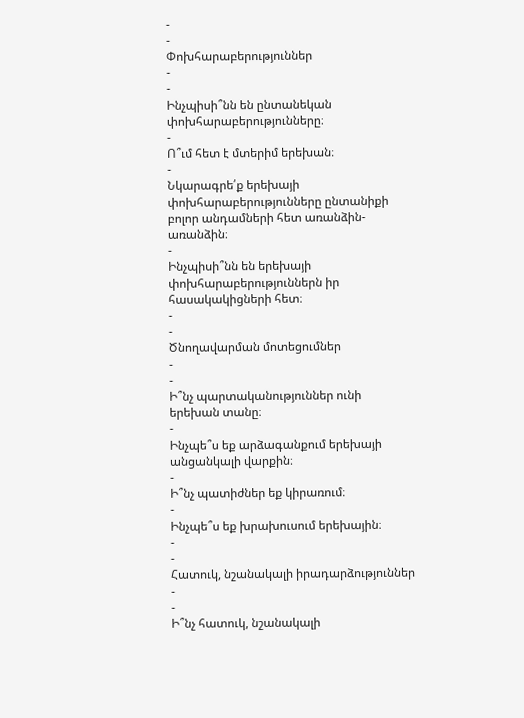-
-
Փոխհարաբերություններ
-
-
Ինչպիսի՞նն են ընտանեկան փոխհարաբերությունները։
-
Ո՞ւմ հետ է մտերիմ երեխան։
-
Նկարագրե՛ք երեխայի փոխհարաբերությունները ընտանիքի բոլոր անդամների հետ առանձին-առանձին։
-
Ինչպիսի՞նն են երեխայի փոխհարաբերություններն իր հասակակիցների հետ։
-
-
Ծնողավարման մոտեցումներ
-
-
Ի՞նչ պարտականություններ ունի երեխան տանը։
-
Ինչպե՞ս եք արձագանքում երեխայի անցանկալի վարքին։
-
Ի՞նչ պատիժներ եք կիրառում։
-
Ինչպե՞ս եք խրախուսում երեխային։
-
-
Հատուկ, նշանակալի իրադարձություններ
-
-
Ի՞նչ հատուկ, նշանակալի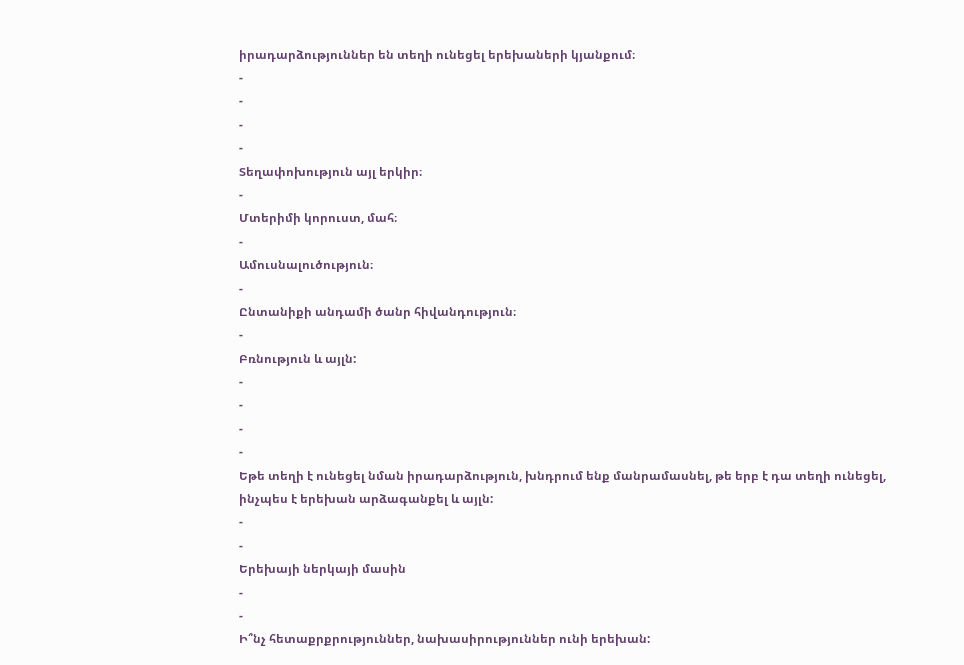իրադարձություններ են տեղի ունեցել երեխաների կյանքում։
-
-
-
-
Տեղափոխություն այլ երկիր։
-
Մտերիմի կորուստ, մահ։
-
Ամուսնալուծություն։
-
Ընտանիքի անդամի ծանր հիվանդություն։
-
Բռնություն և այլն:
-
-
-
-
Եթե տեղի է ունեցել նման իրադարձություն, խնդրում ենք մանրամասնել, թե երբ է դա տեղի ունեցել, ինչպես է երեխան արձագանքել և այլն:
-
-
Երեխայի ներկայի մասին
-
-
Ի՞նչ հետաքրքրություններ, նախասիրություններ ունի երեխան: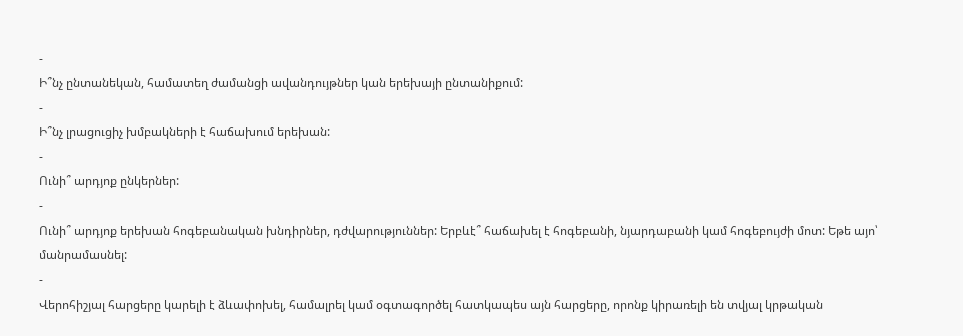-
Ի՞նչ ընտանեկան, համատեղ ժամանցի ավանդույթներ կան երեխայի ընտանիքում:
-
Ի՞նչ լրացուցիչ խմբակների է հաճախում երեխան:
-
Ունի՞ արդյոք ընկերներ:
-
Ունի՞ արդյոք երեխան հոգեբանական խնդիրներ, դժվարություններ: Երբևէ՞ հաճախել է հոգեբանի, նյարդաբանի կամ հոգեբույժի մոտ: Եթե այո՝ մանրամասնել:
-
Վերոհիշյալ հարցերը կարելի է ձևափոխել, համալրել կամ օգտագործել հատկապես այն հարցերը, որոնք կիրառելի են տվյալ կրթական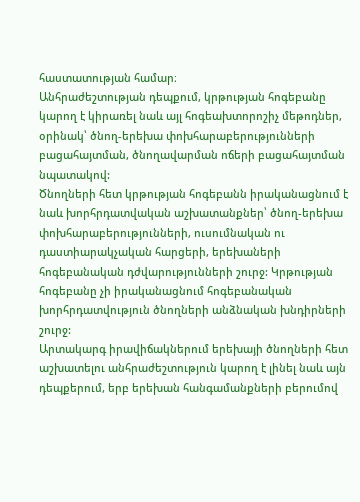հաստատության համար։
Անհրաժեշտության դեպքում, կրթության հոգեբանը կարող է կիրառել նաև այլ հոգեախտորոշիչ մեթոդներ, օրինակ՝ ծնող-երեխա փոխհարաբերությունների բացահայտման, ծնողավարման ոճերի բացահայտման նպատակով:
Ծնողների հետ կրթության հոգեբանն իրականացնում է նաև խորհրդատվական աշխատանքներ՝ ծնող-երեխա փոխհարաբերությունների, ուսումնական ու դաստիարակչական հարցերի, երեխաների հոգեբանական դժվարությունների շուրջ: Կրթության հոգեբանը չի իրականացնում հոգեբանական խորհրդատվություն ծնողների անձնական խնդիրների շուրջ:
Արտակարգ իրավիճակներում երեխայի ծնողների հետ աշխատելու անհրաժեշտություն կարող է լինել նաև այն դեպքերում, երբ երեխան հանգամանքների բերումով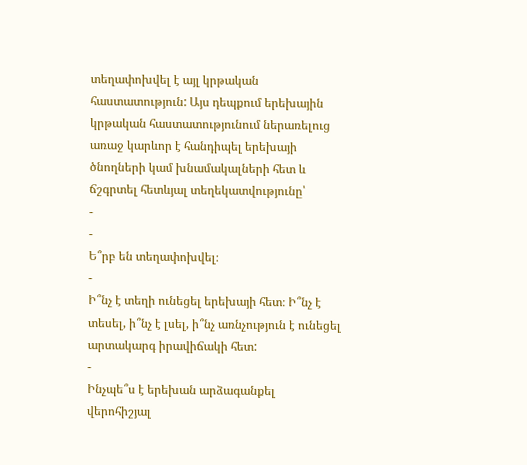տեղափոխվել է այլ կրթական հաստատություն: Այս դեպքում երեխային կրթական հաստատությունում ներառելուց առաջ կարևոր է հանդիպել երեխայի ծնողների կամ խնամակալների հետ և ճշգրտել հետևյալ տեղեկատվությունը՝
-
-
Ե՞րբ են տեղափոխվել։
-
Ի՞նչ է տեղի ունեցել երեխայի հետ։ Ի՞նչ է տեսել, ի՞նչ է լսել, ի՞նչ առնչություն է ունեցել արտակարգ իրավիճակի հետ:
-
Ինչպե՞ս է երեխան արձագանքել վերոհիշյալ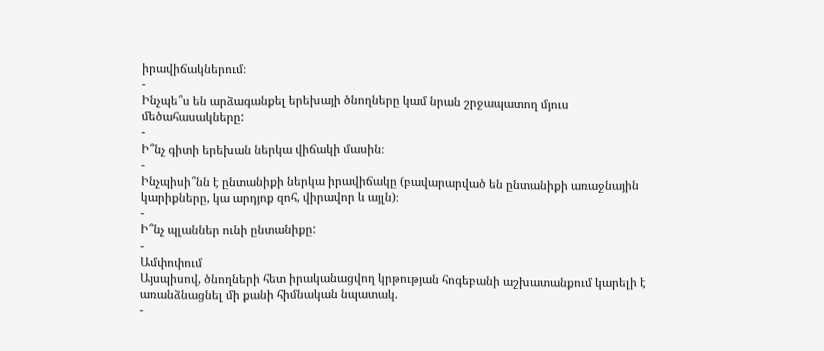իրավիճակներում։
-
Ինչպե՞ս են արձագանքել երեխայի ծնողները կամ նրան շրջապատող մյուս մեծահասակները:
-
Ի՞նչ գիտի երեխան ներկա վիճակի մասին։
-
Ինչպիսի՞նն է ընտանիքի ներկա իրավիճակը (բավարարված են ընտանիքի առաջնային կարիքները, կա արդյոք զոհ, վիրավոր և այլն)։
-
Ի՞նչ պլաններ ունի ընտանիքը:
-
Ամփոփում
Այսպիսով, ծնողների հետ իրականացվող կրթության հոգեբանի աշխատանքում կարելի է առանձնացնել մի քանի հիմնական նպատակ.
-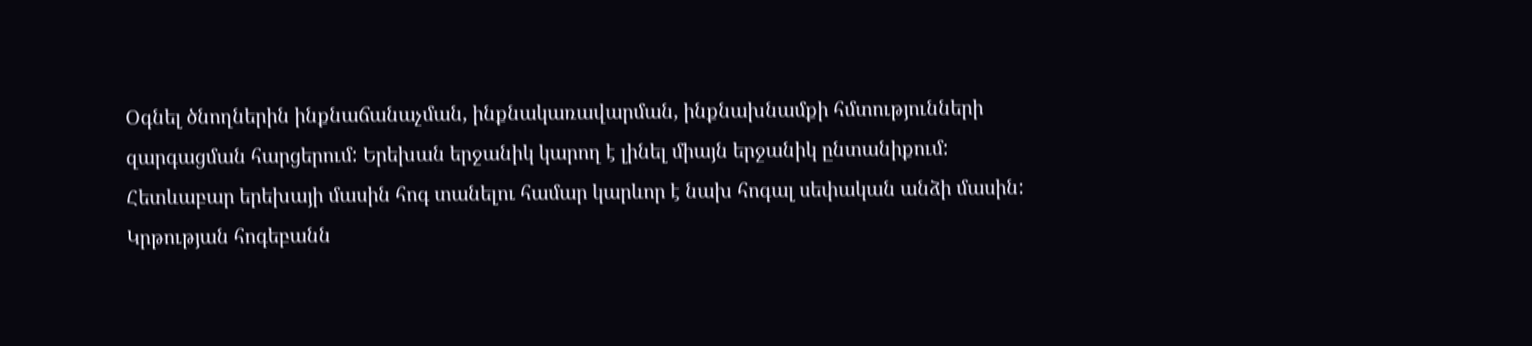Օգնել ծնողներին ինքնաճանաչման, ինքնակառավարման, ինքնախնամքի հմտությունների զարգացման հարցերում: Երեխան երջանիկ կարող է լինել միայն երջանիկ ընտանիքում: Հետևաբար երեխայի մասին հոգ տանելու համար կարևոր է նախ հոգալ սեփական անձի մասին: Կրթության հոգեբանն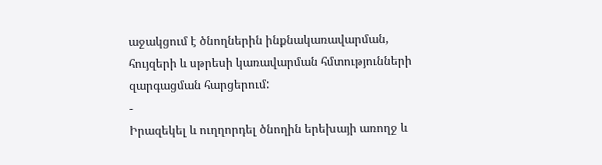աջակցում է ծնողներին ինքնակառավարման, հույզերի և սթրեսի կառավարման հմտությունների զարգացման հարցերում:
-
Իրազեկել և ուղղորդել ծնողին երեխայի առողջ և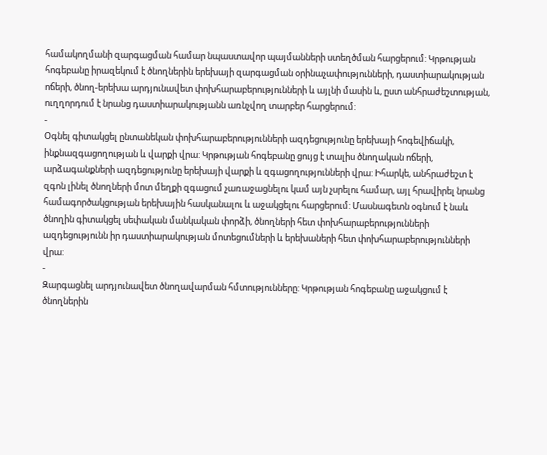համակողմանի զարգացման համար նպաստավոր պայմանների ստեղծման հարցերում: Կրթության հոգեբանը իրազեկում է ծնողներին երեխայի զարգացման օրինաչափությունների, դաստիարակության ոճերի, ծնող-երեխա արդյունավետ փոխհարաբերությունների և այլնի մասին և, ըստ անհրաժեշտության, ուղղորդում է նրանց դաստիարակությանն առնչվող տարբեր հարցերում:
-
Օգնել գիտակցել ընտանեկան փոխհարաբերությունների ազդեցությունը երեխայի հոգեվիճակի, ինքնազգացողության և վարքի վրա: Կրթության հոգեբանը ցույց է տալիս ծնողական ոճերի, արձագանքների ազդեցությունը երեխայի վարքի և զգացողությունների վրա: Իհարկե, անհրաժեշտ է զգոն լինել ծնողների մոտ մեղքի զգացում չառաջացնելու կամ այն չսրելու համար, այլ հրավիրել նրանց համագործակցության երեխային հասկանալու և աջակցելու հարցերում: Մասնագետն օգնում է նաև ծնողին գիտակցել սեփական մանկական փորձի, ծնողների հետ փոխհարաբերությունների ազդեցությունն իր դաստիարակության մոտեցումների և երեխաների հետ փոխհարաբերությունների վրա:
-
Զարգացնել արդյունավետ ծնողավարման հմտությունները: Կրթության հոգեբանը աջակցում է ծնողներին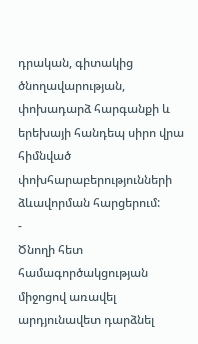դրական, գիտակից ծնողավարության, փոխադարձ հարգանքի և երեխայի հանդեպ սիրո վրա հիմնված փոխհարաբերությունների ձևավորման հարցերում:
-
Ծնողի հետ համագործակցության միջոցով առավել արդյունավետ դարձնել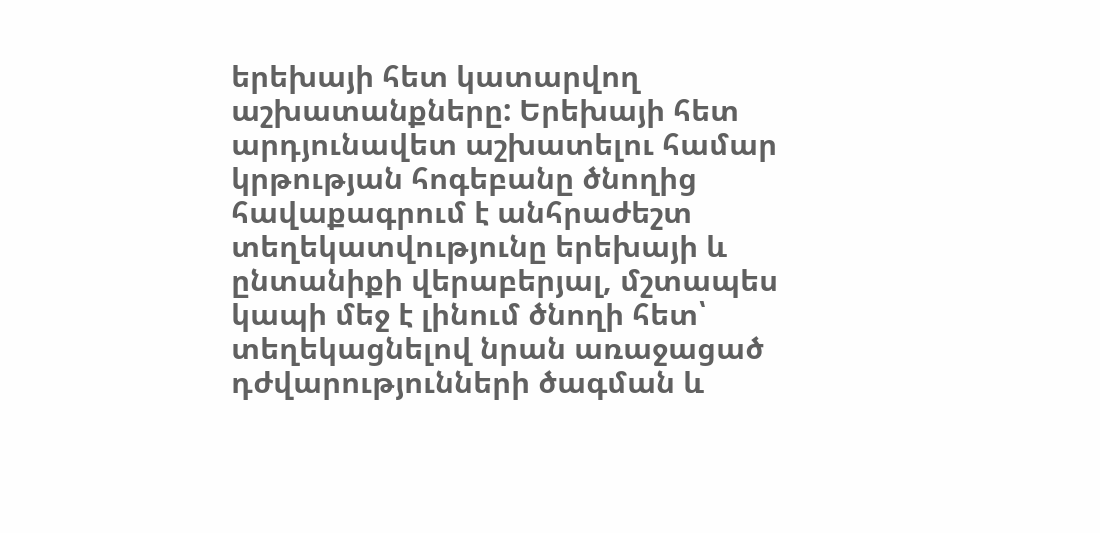երեխայի հետ կատարվող աշխատանքները: Երեխայի հետ արդյունավետ աշխատելու համար կրթության հոգեբանը ծնողից հավաքագրում է անհրաժեշտ տեղեկատվությունը երեխայի և ընտանիքի վերաբերյալ, մշտապես կապի մեջ է լինում ծնողի հետ՝ տեղեկացնելով նրան առաջացած դժվարությունների ծագման և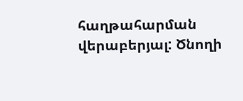հաղթահարման վերաբերյալ: Ծնողի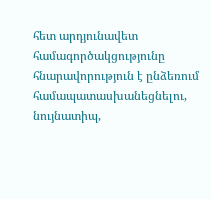հետ արդյունավետ համագործակցությունը հնարավորություն է ընձեռում համապատասխանեցնելու, նույնատիպ,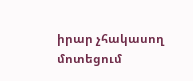իրար չհակասող մոտեցում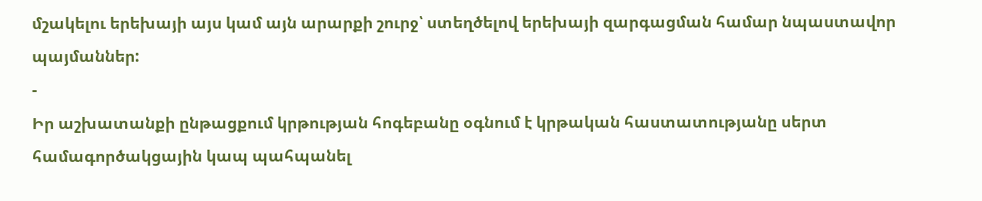մշակելու երեխայի այս կամ այն արարքի շուրջ՝ ստեղծելով երեխայի զարգացման համար նպաստավոր պայմաններ:
-
Իր աշխատանքի ընթացքում կրթության հոգեբանը օգնում է կրթական հաստատությանը սերտ համագործակցային կապ պահպանել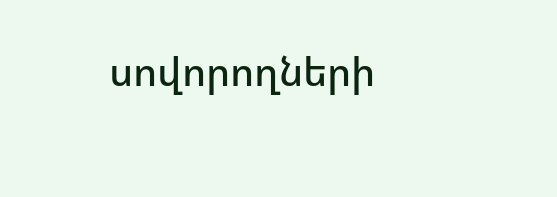սովորողների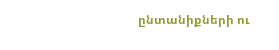ընտանիքների ու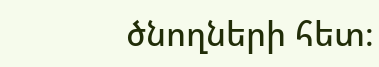ծնողների հետ։